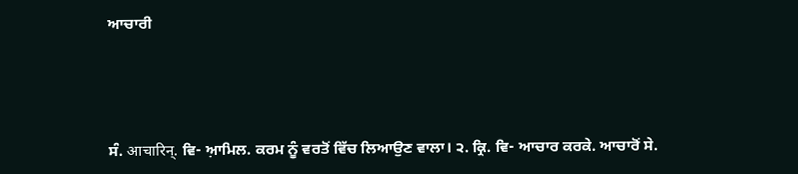ਆਚਾਰੀ




ਸੰ. आचारिन्. ਵਿ- ਆ਼ਮਿਲ. ਕਰਮ ਨੂੰ ਵਰਤੋਂ ਵਿੱਚ ਲਿਆਉਣ ਵਾਲਾ। ੨. ਕ੍ਰਿ. ਵਿ- ਆਚਾਰ ਕਰਕੇ. ਆਚਾਰੋਂ ਸੇ.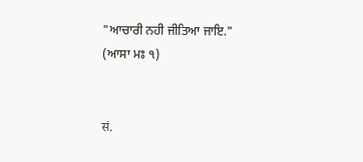"ਆਚਾਰੀ ਨਹੀ ਜੀਤਿਆ ਜਾਇ." (ਆਸਾ ਮਃ ੧)


सं.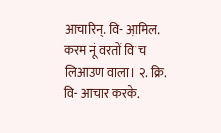आचारिन्. वि- आ़मिल. करम नूं वरतों विॱच लिआउण वाला। २. क्रि. वि- आचार करके.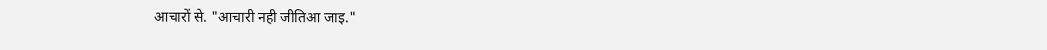आचारों से. "आचारी नही जीतिआ जाइ."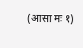(आसा मः १)